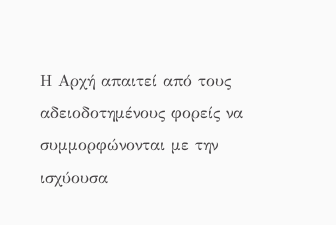Η Αρχή απαιτεί από τους αδειοδοτημένους φορείς να συμμορφώνονται με την ισχύουσα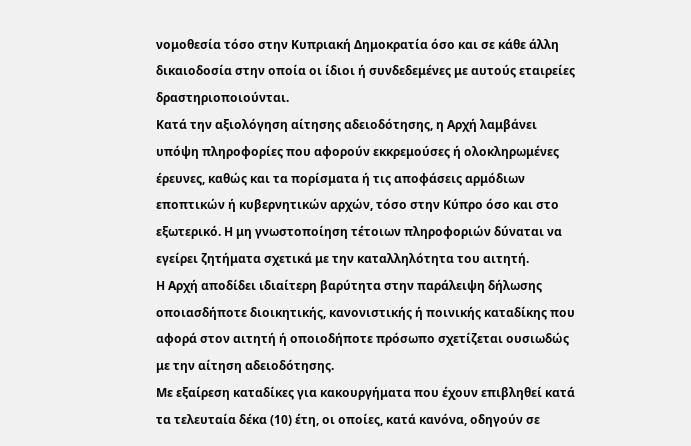νομοθεσία τόσο στην Κυπριακή Δημοκρατία όσο και σε κάθε άλλη δικαιοδοσία στην οποία οι ίδιοι ή συνδεδεμένες με αυτούς εταιρείες δραστηριοποιούνται.
Κατά την αξιολόγηση αίτησης αδειοδότησης, η Αρχή λαμβάνει υπόψη πληροφορίες που αφορούν εκκρεμούσες ή ολοκληρωμένες έρευνες, καθώς και τα πορίσματα ή τις αποφάσεις αρμόδιων εποπτικών ή κυβερνητικών αρχών, τόσο στην Κύπρο όσο και στο εξωτερικό. Η μη γνωστοποίηση τέτοιων πληροφοριών δύναται να εγείρει ζητήματα σχετικά με την καταλληλότητα του αιτητή.
Η Αρχή αποδίδει ιδιαίτερη βαρύτητα στην παράλειψη δήλωσης οποιασδήποτε διοικητικής, κανονιστικής ή ποινικής καταδίκης που αφορά στον αιτητή ή οποιοδήποτε πρόσωπο σχετίζεται ουσιωδώς με την αίτηση αδειοδότησης.
Με εξαίρεση καταδίκες για κακουργήματα που έχουν επιβληθεί κατά τα τελευταία δέκα (10) έτη, οι οποίες, κατά κανόνα, οδηγούν σε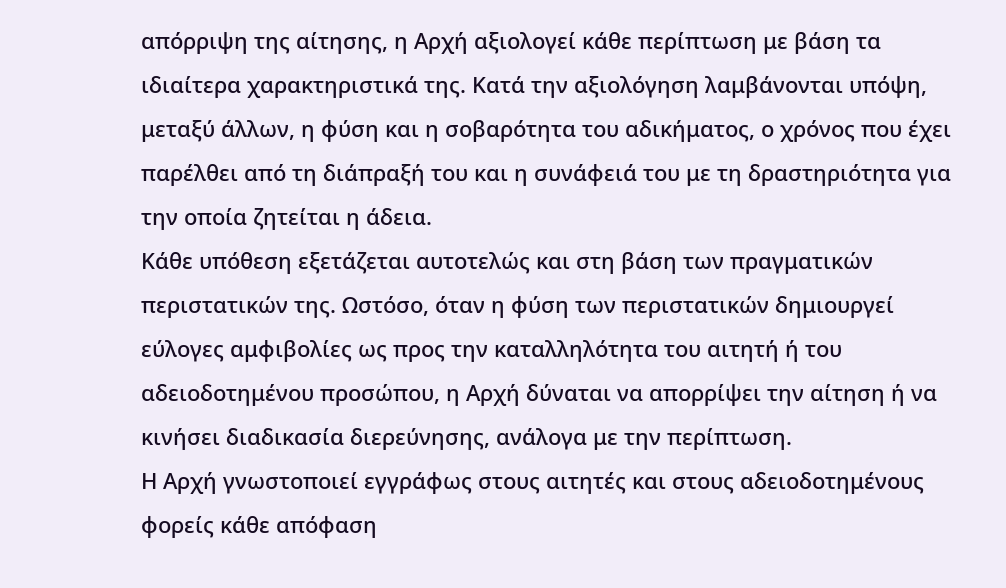απόρριψη της αίτησης, η Αρχή αξιολογεί κάθε περίπτωση με βάση τα ιδιαίτερα χαρακτηριστικά της. Κατά την αξιολόγηση λαμβάνονται υπόψη, μεταξύ άλλων, η φύση και η σοβαρότητα του αδικήματος, ο χρόνος που έχει παρέλθει από τη διάπραξή του και η συνάφειά του με τη δραστηριότητα για την οποία ζητείται η άδεια.
Κάθε υπόθεση εξετάζεται αυτοτελώς και στη βάση των πραγματικών περιστατικών της. Ωστόσο, όταν η φύση των περιστατικών δημιουργεί εύλογες αμφιβολίες ως προς την καταλληλότητα του αιτητή ή του αδειοδοτημένου προσώπου, η Αρχή δύναται να απορρίψει την αίτηση ή να κινήσει διαδικασία διερεύνησης, ανάλογα με την περίπτωση.
Η Αρχή γνωστοποιεί εγγράφως στους αιτητές και στους αδειοδοτημένους φορείς κάθε απόφαση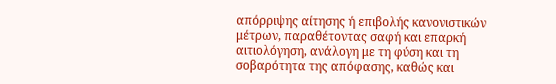απόρριψης αίτησης ή επιβολής κανονιστικών μέτρων, παραθέτοντας σαφή και επαρκή αιτιολόγηση, ανάλογη με τη φύση και τη σοβαρότητα της απόφασης, καθώς και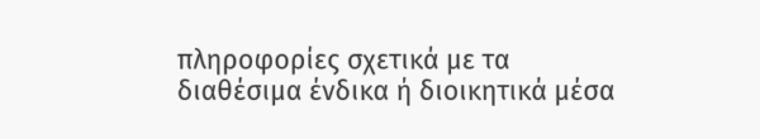πληροφορίες σχετικά με τα διαθέσιμα ένδικα ή διοικητικά μέσα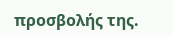προσβολής της.